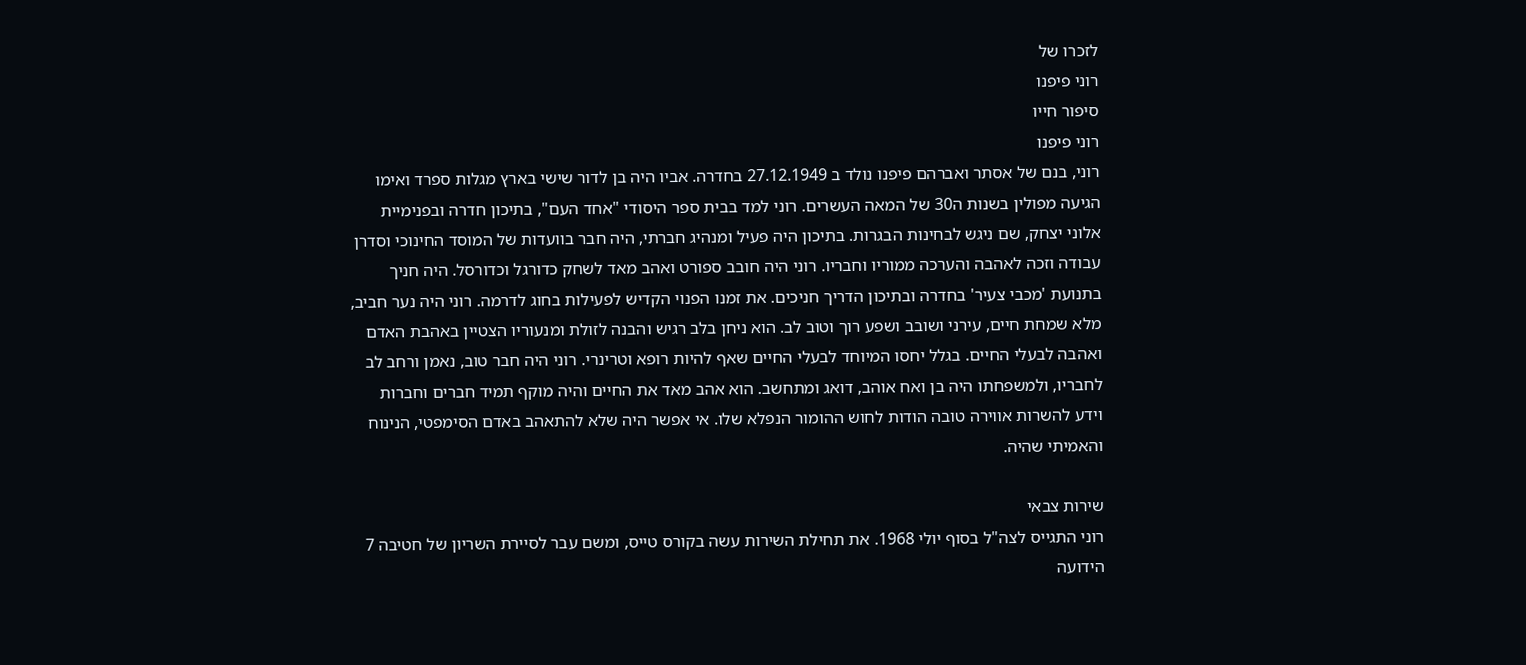לזכרו של
רוני פיפנו
סיפור חייו
רוני פיפנו
רוני, בנם של אסתר ואברהם פיפנו נולד ב 27.12.1949 בחדרה. אביו היה בן לדור שישי בארץ מגלות ספרד ואימו הגיעה מפולין בשנות ה30 של המאה העשרים. רוני למד בבית ספר היסודי "אחד העם", בתיכון חדרה ובפנימיית אלוני יצחק, שם ניגש לבחינות הבגרות. בתיכון היה פעיל ומנהיג חברתי, היה חבר בוועדות של המוסד החינוכי וסדרן עבודה וזכה לאהבה והערכה ממוריו וחבריו. רוני היה חובב ספורט ואהב מאד לשחק כדורגל וכדורסל. היה חניך בתנועת 'מכבי צעיר' בחדרה ובתיכון הדריך חניכים. את זמנו הפנוי הקדיש לפעילות בחוג לדרמה. רוני היה נער חביב, מלא שמחת חיים, עירני ושובב ושפע רוך וטוב לב. הוא ניחן בלב רגיש והבנה לזולת ומנעוריו הצטיין באהבת האדם ואהבה לבעלי החיים. בגלל יחסו המיוחד לבעלי החיים שאף להיות רופא וטרינרי. רוני היה חבר טוב, נאמן ורחב לב לחבריו, ולמשפחתו היה בן ואח אוהב, דואג ומתחשב. הוא אהב מאד את החיים והיה מוקף תמיד חברים וחברות וידע להשרות אווירה טובה הודות לחוש ההומור הנפלא שלו. אי אפשר היה שלא להתאהב באדם הסימפטי, הנינוח והאמיתי שהיה.

שירות צבאי
רוני התגייס לצה"ל בסוף יולי 1968. את תחילת השירות עשה בקורס טייס, ומשם עבר לסיירת השריון של חטיבה 7 הידועה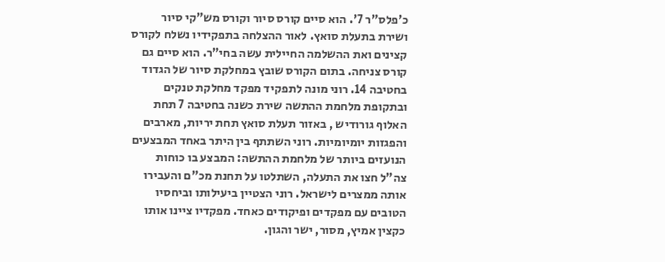כ'פלס"ר 7'. הוא סיים קורס סיור וקורס מש"קי סיור ושירת בתעלת סואץ. לאור ההצלחה בתפקידיו נשלח לקורס קצינים ואת ההשלמה החיילית עשה בחי"ר. הוא סיים גם קורס צניחה. בתום הקורס שובץ במחלקת סיור של הגדוד בחטיבה 14. רוני מונה לתפקיד מפקד מחלקת טנקים ובתקופת מלחמת ההתשה שירת כשנה בחטיבה 7 תחת האלוף גורודיש , באזור תעלת סואץ תחת יריות, מארבים והפגזות יומיומיות. רוני השתתף בין היתר באחד המבצעים הנועזים ביותר של מלחמת ההתשה: המבצע בו כוחות צה"ל חצו את התעלה, השתלטו על תחנת מכ"ם והעבירו אותה ממצרים לישראל. רוני הצטיין ביעילותו וביחסיו הטובים עם מפקדים ופיקודים כאחד. מפקדיו ציינו אותו כקצין אמיץ, מסור, ישר והגון.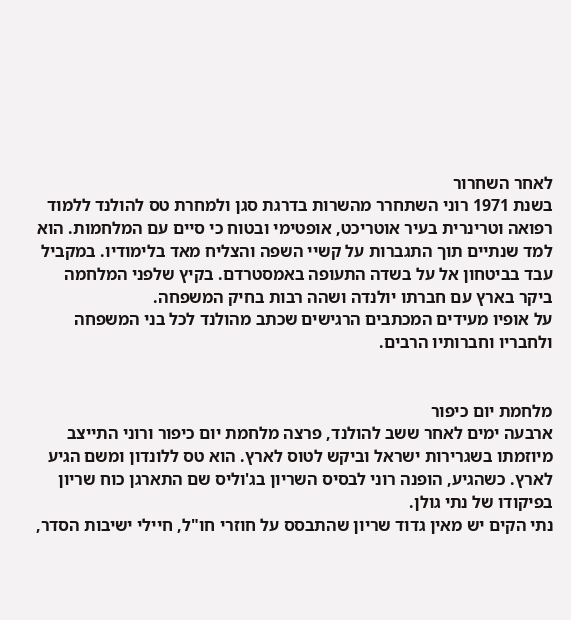לאחר השחרור
בשנת 1971 רוני השתחרר מהשרות בדרגת סגן ולמחרת טס להולנד ללמוד רפואה וטרינרית בעיר אוטריכט, אופטימי ובטוח כי סיים עם המלחמות. הוא למד שנתיים תוך התגברות על קשיי השפה והצליח מאד בלימודיו. במקביל עבד בביטחון אל על בשדה התעופה באמסטרדם. בקיץ שלפני המלחמה ביקר בארץ עם חברתו יולנדה ושהה רבות בחיק המשפחה.
על אופיו מעידים המכתבים הרגישים שכתב מהולנד לכל בני המשפחה ולחבריו וחברותיו הרבים.


מלחמת יום כיפור
ארבעה ימים לאחר ששב להולנד, פרצה מלחמת יום כיפור ורוני התייצב מיוזמתו בשגרירות ישראל וביקש לטוס לארץ. הוא טס ללונדון ומשם הגיע לארץ. כשהגיע, הופנה רוני לבסיס השריון בג'וליס שם התארגן כוח שריון בפיקודו של נתי גולן.
נתי הקים יש מאין גדוד שריון שהתבסס על חוזרי חו"ל, חיילי ישיבות הסדר,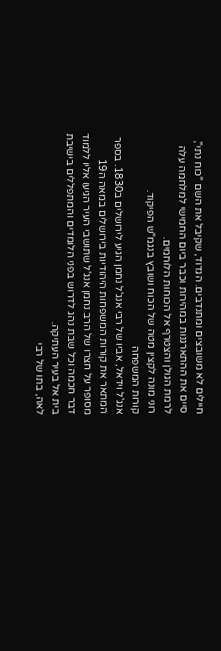חיילים לא משובצים ומתנדבים. הגדוד, שקיבל את השם "כוח נתי", סיים את ההתארגנות במהירות וכבר ביום החמישי למלחמה עלה לרמת הגולן והצטרף אל הכוחות הלוחמים.
רוני מונה לקצין מטה של הכוח ושובץ בנגמ"ש הפיקוד.
קורות המשפחה
אנג'ל וידאל, אביו של רבי אנג'ל נחמן הגיע לירושלים ב1830. בספר המתאר את קורות המשפחות היהודיות בירושלים במאה ה19 מסופר על חצרו של הרב נחמן אנג'ל שתושבי העיר הגיעו אליו ללמוד דבר חכמה וכל שבת נהג לדרוש בפני הלומדים והמתפללים בישיבת בית אל בעיר העתיקה.
לאה, בתו של רבי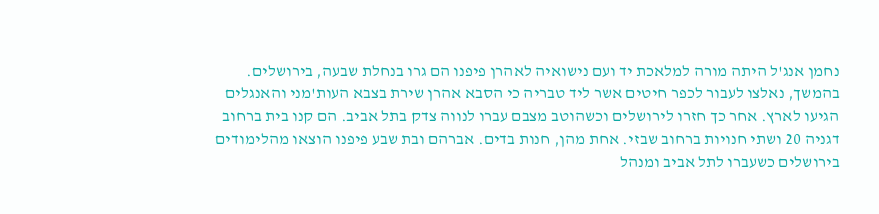נחמן אנג'ל היתה מורה למלאכת יד ועם נישואיה לאהרן פיפנו הם גרו בנחלת שבעה, בירושלים. בהמשך, נאלצו לעבור לכפר חיטים אשר ליד טבריה כי הסבא אהרן שירת בצבא העות'מני והאנגלים הגיעו לארץ. אחר כך חזרו לירושלים וכשהוטב מצבם עברו לנווה צדק בתל אביב. הם קנו בית ברחוב דגניה 20 ושתי חנויות ברחוב שבזי. אחת מהן, חנות בדים. אברהם ובת שבע פיפנו הוצאו מהלימודים בירושלים כשעברו לתל אביב ומנהל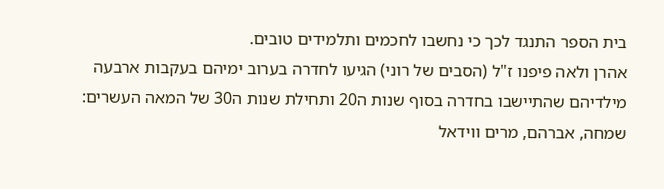בית הספר התנגד לכך כי נחשבו לחכמים ותלמידים טובים.
אהרן ולאה פיפנו ז"ל (הסבים של רוני) הגיעו לחדרה בערוב ימיהם בעקבות ארבעה מילדיהם שהתיישבו בחדרה בסוף שנות ה20 ותחילת שנות ה30 של המאה העשרים: שמחה, אברהם, מרים ווידאל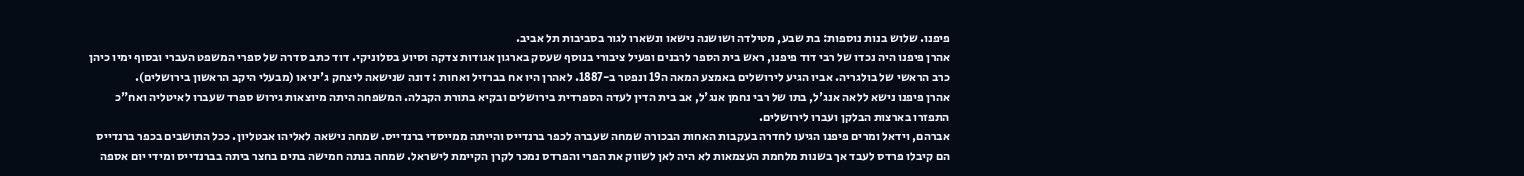פיפנו. שלוש בנות נוספות: בת שבע, מטילדה ושושנה נישאו ונשארו לגור בסביבות תל אביב.
אהרן פיפנו היה נכדו של רבי דוד פיפנו, ראש בית הספר לרבנים ופעיל ציבורי בנוסף שעסק בארגון אגודות צדקה וסיוע בסלוניקי. דוד כתב סדרה של ספרי המשפט העברי ובסוף ימיו כיהן כרב הראשי של בולגריה. אביו הגיע לירושלים באמצע המאה ה19 ונפטר ב-1887. לאהרן היו אח בברזיל ואחות : דונה שנישאה ליצחק ג'יניאו (מבעלי היקב הראשון בירושלים).
אהרן פיפנו נישא ללאה אנג'ל, בתו של רבי נחמן אנג'ל, אב בית הדין לעדה הספרדית בירושלים ובקיא בתורת הקבלה. המשפחה היתה מיוצאות גירוש ספרד שעברו לאיטליה ואח"כ התפזרו בארצות הבלקן ועברו לירושלים.
אברהם, וידאל ומרים פיפנו הגיעו לחדרה בעקבות האחות הבכורה שמחה שעברה לכפר ברנדייס והייתה ממייסדי ברנדייס. שמחה נישאה לאליהו אבטליון. ככל התושבים בכפר ברנדייס הם קיבלו פרדס לעבד אך בשנות מלחמת העצמאות לא היה לאן לשווק את הפרי והפרדס נמכר לקרן הקיימת לישראל. שמחה בנתה חמישה בתים בחצר ביתה בברנדייס ומידי יום אספה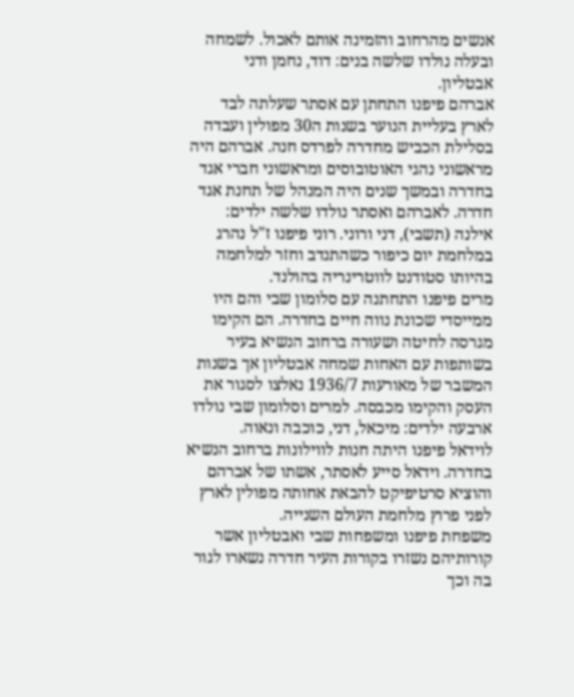אנשים מהרחוב והזמינה אותם לאכול. לשמחה ובעלה נולדו שלשה בנים: דוד, נחמן ודני אבטליון.
אברהם פיפנו התחתן עם אסתר שעלתה לבד לארץ בעליית הנוער בשנות ה30 מפולין ועבדה בסלילת הכביש מחדרה לפרדס חנה. אברהם היה מראשוני נהגי האוטובוסים ומראשוני חברי אגד בחדרה ובמשך שנים היה המנהל של תחנת אגד חדרה. לאברהם ואסתר נולדו שלשה ילדים: אילנה (תשבי), דני ורוני. רוני פיפנו ז"ל נהרג במלחמת יום כיפור כשהתנדב וחזר למלחמה בהיותו סטודנט לווטרינריה בהולנד.
מרים פיפנו התחתנה עם סלומון שבי והם היו ממייסדי שכונת נווה חיים בחדרה. הם הקימו מגרסה לחיטה ושעורה ברחוב הנשיא בעיר בשותפות עם האחות שמחה אבטליון אך בשנות המשבר של מאורעות 1936/7 נאלצו לסגור את העסק והקימו מכבסה. למרים וסלומון שבי נולדו ארבעה ילדים: מיכאל, דני, כוכבה ונאוה.
לוידאל פיפנו היתה חנות לווילונות ברחוב הנשיא בחדרה. וידאל סייע לאסתר, אשתו של אברהם והוציא סרטיפיקט להבאת אחותה מפולין לארץ לפני פרוץ מלחמת העולם השנייה.
משפחת פיפנו ומשפחות שבי ואבטליון אשר קורותיהם נשזרו בקורות העיר חדרה נשארו לגור בה וכך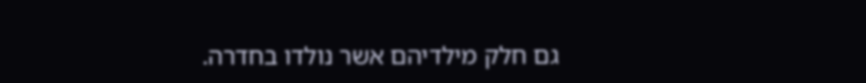גם חלק מילדיהם אשר נולדו בחדרה.